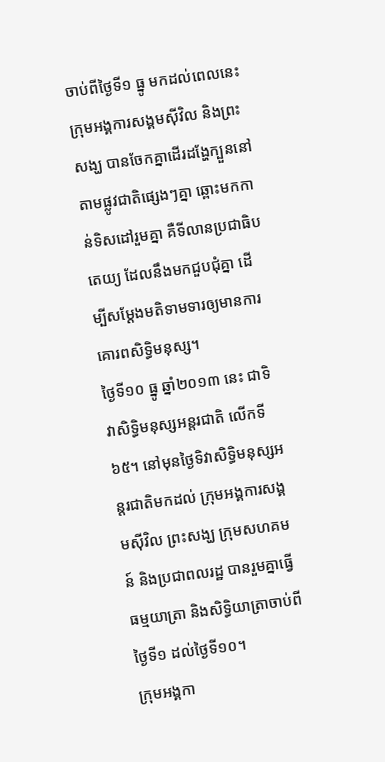ចាប់ពីថ្ងៃទី១ ធ្នូ មកដល់ពេលនេះ ក្រុមអង្គការសង្គមស៊ីវិល និងព្រះសង្ឃ បានចែកគ្នាដើរដង្ហែក្បួននៅតាមផ្លូវជាតិផ្សេងៗគ្នា ឆ្ពោះមកកាន់ទិសដៅរួមគ្នា គឺទីលានប្រជាធិបតេយ្យ ដែលនឹងមកជួបជុំគ្នា ដើម្បីសម្ដែងមតិទាមទារឲ្យមានការគោរពសិទ្ធិមនុស្ស។
ថ្ងៃទី១០ ធ្នូ ឆ្នាំ២០១៣ នេះ ជាទិវាសិទ្ធិមនុស្សអន្តរជាតិ លើកទី៦៥។ នៅមុនថ្ងៃទិវាសិទ្ធិមនុស្សអន្តរជាតិមកដល់ ក្រុមអង្គការសង្គមស៊ីវិល ព្រះសង្ឃ ក្រុមសហគមន៍ និងប្រជាពលរដ្ឋ បានរួមគ្នាធ្វើធម្មយាត្រា និងសិទ្ធិយាត្រាចាប់ពីថ្ងៃទី១ ដល់ថ្ងៃទី១០។
ក្រុមអង្គកា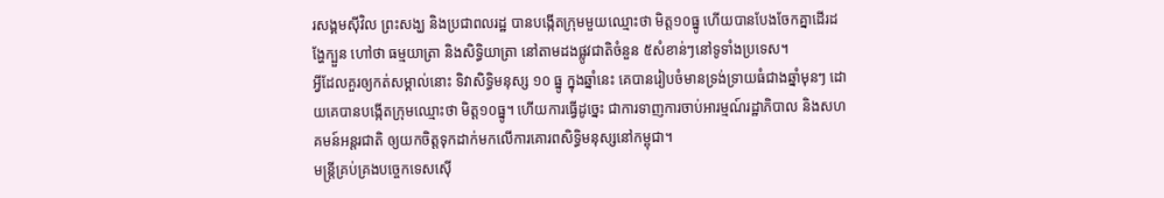រសង្គមស៊ីវិល ព្រះសង្ឃ និងប្រជាពលរដ្ឋ បានបង្កើតក្រុមមួយឈ្មោះថា មិត្ត១០ធ្នូ ហើយបានបែងចែកគ្នាដើរដង្ហែក្បួន ហៅថា ធម្មយាត្រា និងសិទ្ធិយាត្រា នៅតាមដងផ្លូវជាតិចំនួន ៥សំខាន់ៗនៅទូទាំងប្រទេស។
អ្វីដែលគួរឲ្យកត់សម្គាល់នោះ ទិវាសិទ្ធិមនុស្ស ១០ ធ្នូ ក្នុងឆ្នាំនេះ គេបានរៀបចំមានទ្រង់ទ្រាយធំជាងឆ្នាំមុនៗ ដោយគេបានបង្កើតក្រុមឈ្មោះថា មិត្ត១០ធ្នូ។ ហើយការធ្វើដូច្នេះ ជាការទាញការចាប់អារម្មណ៍រដ្ឋាភិបាល និងសហគមន៍អន្តរជាតិ ឲ្យយកចិត្តទុកដាក់មកលើការគោរពសិទ្ធិមនុស្សនៅកម្ពុជា។
មន្ត្រីគ្រប់គ្រងបច្ចេកទេសស៊ើ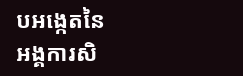បអង្កេតនៃអង្គការសិ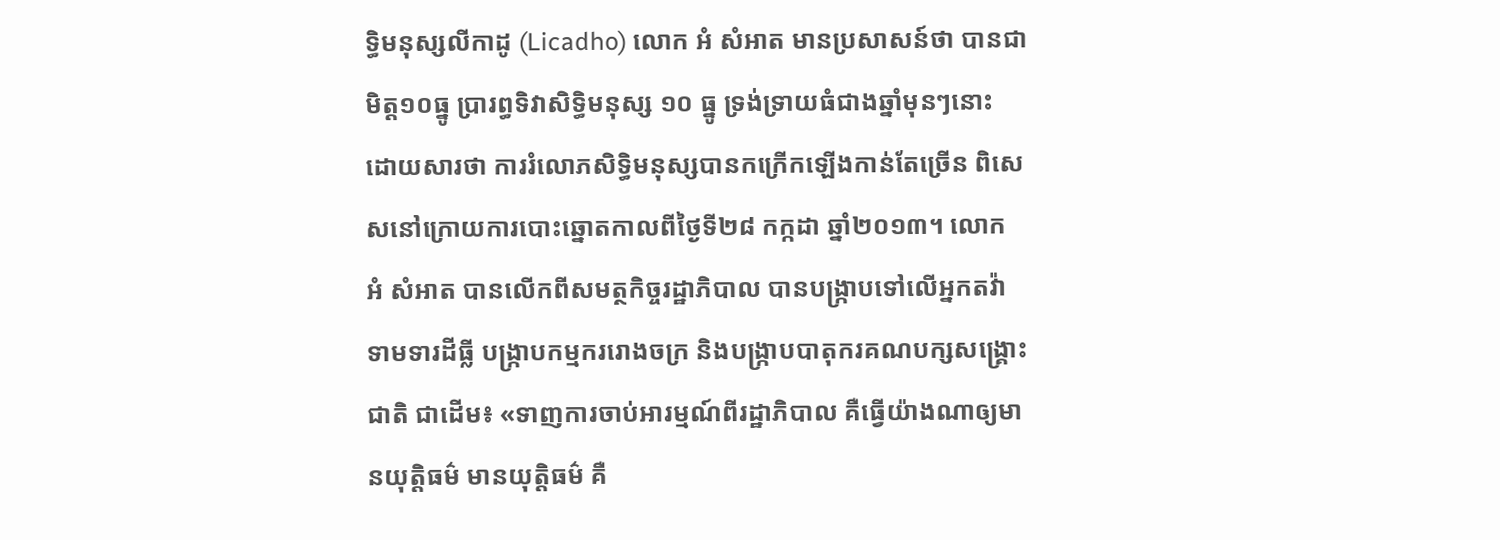ទ្ធិមនុស្សលីកាដូ (Licadho) លោក អំ សំអាត មានប្រសាសន៍ថា បានជា មិត្ត១០ធ្នូ ប្រារព្ធទិវាសិទ្ធិមនុស្ស ១០ ធ្នូ ទ្រង់ទ្រាយធំជាងឆ្នាំមុនៗនោះ ដោយសារថា ការរំលោភសិទ្ធិមនុស្សបានកក្រើកឡើងកាន់តែច្រើន ពិសេសនៅក្រោយការបោះឆ្នោតកាលពីថ្ងៃទី២៨ កក្កដា ឆ្នាំ២០១៣។ លោក អំ សំអាត បានលើកពីសមត្ថកិច្ចរដ្ឋាភិបាល បានបង្ក្រាបទៅលើអ្នកតវ៉ាទាមទារដីធ្លី បង្ក្រាបកម្មកររោងចក្រ និងបង្ក្រាបបាតុករគណបក្សសង្គ្រោះជាតិ ជាដើម៖ «ទាញការចាប់អារម្មណ៍ពីរដ្ឋាភិបាល គឺធ្វើយ៉ាងណាឲ្យមានយុត្តិធម៌ មានយុត្តិធម៌ គឺ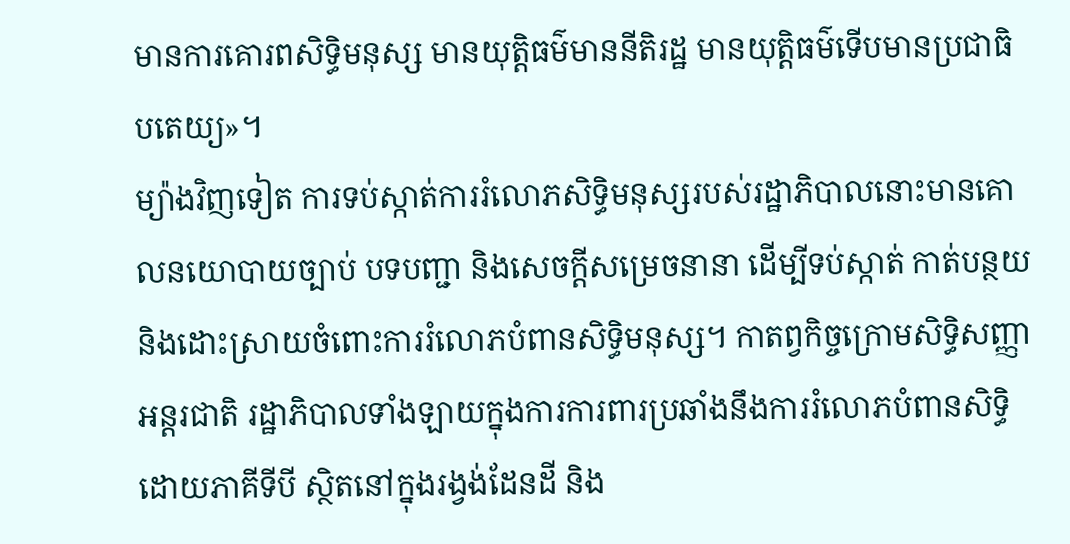មានការគោរពសិទ្ធិមនុស្ស មានយុត្តិធម៌មាននីតិរដ្ឋ មានយុត្តិធម៌ទើបមានប្រជាធិបតេយ្យ»។
ម្យ៉ាងវិញទៀត ការទប់ស្កាត់ការរំលោភសិទ្ធិមនុស្សរបស់រដ្ឋាភិបាលនោះមានគោលនយោបាយច្បាប់ បទបញ្ជា និងសេចក្ដីសម្រេចនានា ដើម្បីទប់ស្កាត់ កាត់បន្ថយ និងដោះស្រាយចំពោះការរំលោភបំពានសិទ្ធិមនុស្ស។ កាតព្វកិច្ចក្រោមសិទ្ធិសញ្ញាអន្តរជាតិ រដ្ឋាភិបាលទាំងឡាយក្នុងការការពារប្រឆាំងនឹងការរំលោភបំពានសិទ្ធិដោយភាគីទីបី ស្ថិតនៅក្នុងរង្វង់ដែនដី និង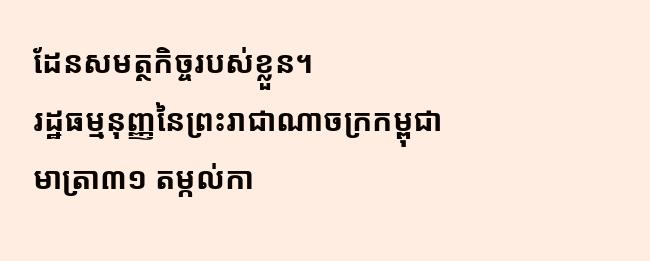ដែនសមត្ថកិច្ចរបស់ខ្លួន។
រដ្ឋធម្មនុញ្ញនៃព្រះរាជាណាចក្រកម្ពុជា មាត្រា៣១ តម្កល់កា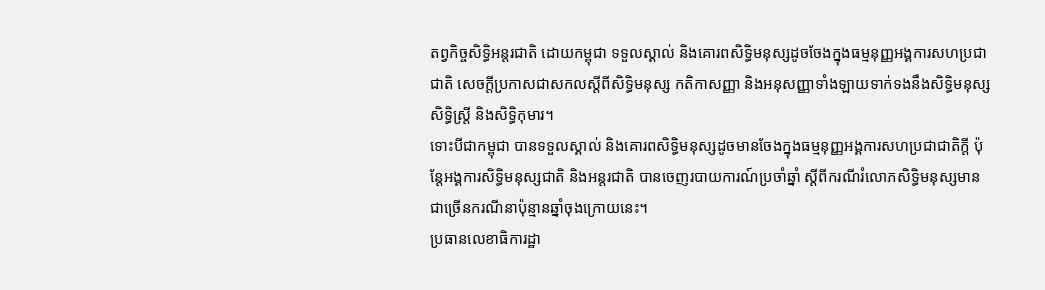តព្វកិច្ចសិទ្ធិអន្តរជាតិ ដោយកម្ពុជា ទទួលស្គាល់ និងគោរពសិទ្ធិមនុស្សដូចចែងក្នុងធម្មនុញ្ញអង្គការសហប្រជាជាតិ សេចក្ដីប្រកាសជាសកលស្ដីពីសិទ្ធិមនុស្ស កតិកាសញ្ញា និងអនុសញ្ញាទាំងឡាយទាក់ទងនឹងសិទ្ធិមនុស្ស សិទ្ធិស្ត្រី និងសិទ្ធិកុមារ។
ទោះបីជាកម្ពុជា បានទទួលស្គាល់ និងគោរពសិទ្ធិមនុស្សដូចមានចែងក្នុងធម្មនុញ្ញអង្គការសហប្រជាជាតិក្ដី ប៉ុន្តែអង្គការសិទ្ធិមនុស្សជាតិ និងអន្តរជាតិ បានចេញរបាយការណ៍ប្រចាំឆ្នាំ ស្ដីពីករណីរំលោភសិទ្ធិមនុស្សមានជាច្រើនករណីនាប៉ុន្មានឆ្នាំចុងក្រោយនេះ។
ប្រធានលេខាធិការដ្ឋា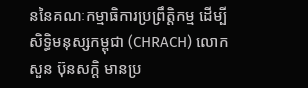ននៃគណៈកម្មាធិការប្រព្រឹត្តិកម្ម ដើម្បីសិទ្ធិមនុស្សកម្ពុជា (CHRACH) លោក សួន ប៊ុនសក្តិ មានប្រ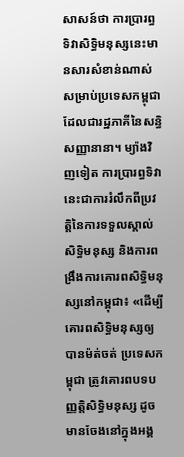សាសន៍ថា ការប្រារព្ធទិវាសិទ្ធិមនុស្សនេះមានសារសំខាន់ណាស់សម្រាប់ប្រទេសកម្ពុជា ដែលជារដ្ឋភាគីនៃសន្ធិសញ្ញានានា។ ម្យ៉ាងវិញទៀត ការប្រារព្ធទិវានេះជាការរំលឹកពីប្រវត្តិនៃការទទួលស្គាល់សិទ្ធិមនុស្ស និងការពង្រឹងការគោរពសិទ្ធិមនុស្សនៅកម្ពុជា៖ «ដើម្បីគោរពសិទ្ធិមនុស្សឲ្យបានម៉ត់ចត់ ប្រទេសកម្ពុជា ត្រូវគោរពបទបញ្ញត្តិសិទ្ធិមនុស្ស ដូចមានចែងនៅក្នុងអង្គ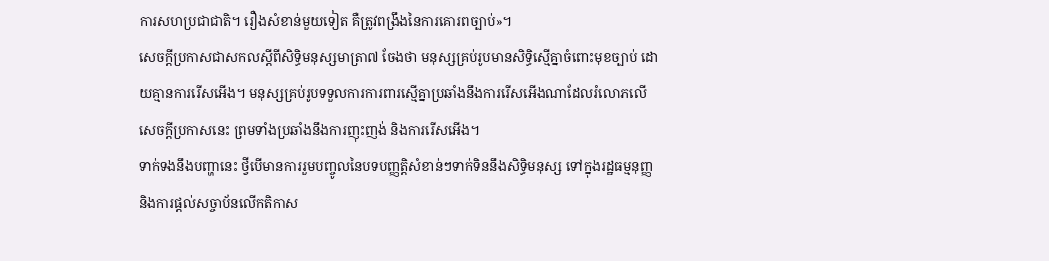ការសហប្រជាជាតិ។ រឿងសំខាន់មួយទៀត គឺត្រូវពង្រឹងនៃការគោរពច្បាប់»។
សេចក្ដីប្រកាសជាសកលស្ដីពីសិទ្ធិមនុស្សមាត្រា៧ ចែងថា មនុស្សគ្រប់រូបមានសិទ្ធិស្មើគ្នាចំពោះមុខច្បាប់ ដោយគ្មានការរើសអើង។ មនុស្សគ្រប់រូបទទួលការការពារស្មើគ្នាប្រឆាំងនឹងការរើសអើងណាដែលរំលោភលើសេចក្ដីប្រកាសនេះ ព្រមទាំងប្រឆាំងនឹងការញុះញង់ និងការរើសអើង។
ទាក់ទងនឹងបញ្ហានេះ ថ្វីបើមានការរួមបញ្ចូលនៃបទបញ្ញត្តិសំខាន់ៗទាក់ទិននឹងសិទ្ធិមនុស្ស ទៅក្នុងរដ្ឋធម្មនុញ្ញ និងការផ្ដល់សច្ចាប័នលើកតិកាស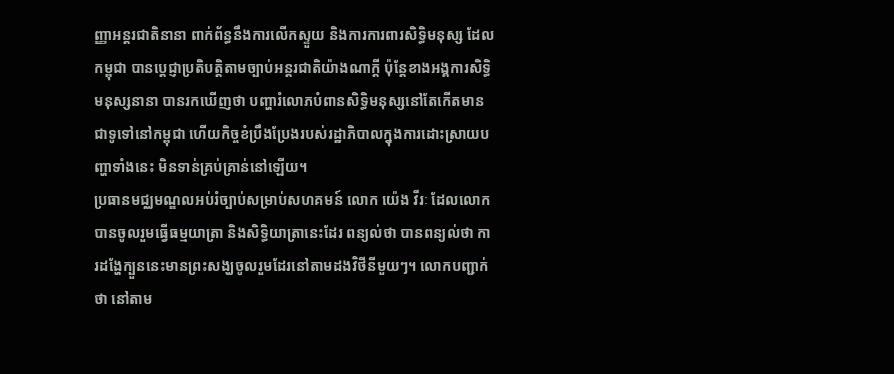ញ្ញាអន្តរជាតិនានា ពាក់ព័ន្ធនឹងការលើកស្ទួយ និងការការពារសិទ្ធិមនុស្ស ដែលកម្ពុជា បានប្ដេជ្ញាប្រតិបត្តិតាមច្បាប់អន្តរជាតិយ៉ាងណាក្ដី ប៉ុន្តែខាងអង្គការសិទ្ធិមនុស្សនានា បានរកឃើញថា បញ្ហារំលោភបំពានសិទ្ធិមនុស្សនៅតែកើតមានជាទូទៅនៅកម្ពុជា ហើយកិច្ចខំប្រឹងប្រែងរបស់រដ្ឋាភិបាលក្នុងការដោះស្រាយបញ្ហាទាំងនេះ មិនទាន់គ្រប់គ្រាន់នៅឡើយ។
ប្រធានមជ្ឈមណ្ឌលអប់រំច្បាប់សម្រាប់សហគមន៍ លោក យ៉េង វីរៈ ដែលលោកបានចូលរួមធ្វើធម្មយាត្រា និងសិទ្ធិយាត្រានេះដែរ ពន្យល់ថា បានពន្យល់ថា ការដង្ហែក្បួននេះមានព្រះសង្ឃចូលរួមដែរនៅតាមដងវិថីនីមួយៗ។ លោកបញ្ជាក់ថា នៅតាម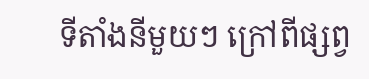ទីតាំងនីមួយៗ ក្រៅពីផ្សព្វ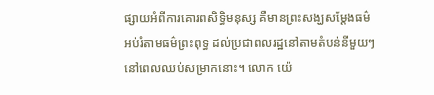ផ្សាយអំពីការគោរពសិទ្ធិមនុស្ស គឺមានព្រះសង្ឃសម្ដែងធម៌អប់រំតាមធម៌ព្រះពុទ្ធ ដល់ប្រជាពលរដ្ឋនៅតាមតំបន់នីមួយៗ នៅពេលឈប់សម្រាកនោះ។ លោក យ៉េ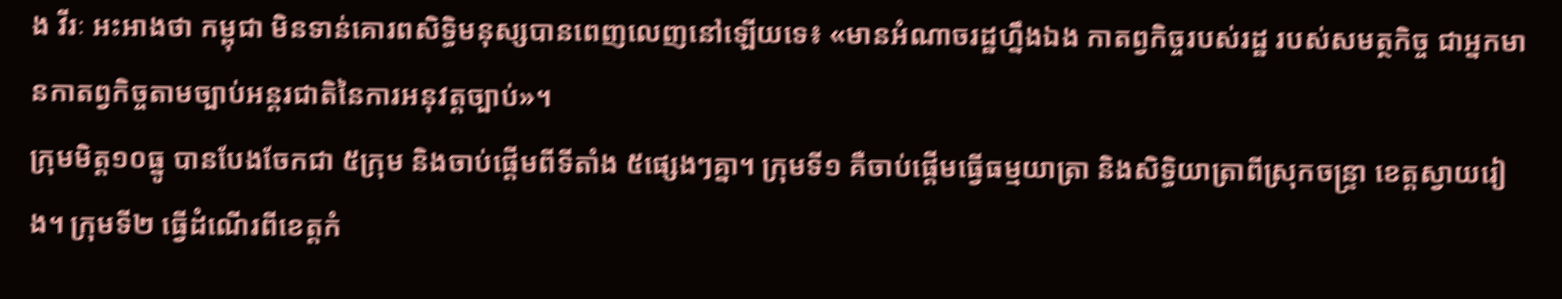ង វីរៈ អះអាងថា កម្ពុជា មិនទាន់គោរពសិទ្ធិមនុស្សបានពេញលេញនៅឡើយទេ៖ «មានអំណាចរដ្ឋហ្នឹងឯង កាតព្វកិច្ចរបស់រដ្ឋ របស់សមត្ថកិច្ច ជាអ្នកមានកាតព្វកិច្ចតាមច្បាប់អន្តរជាតិនៃការអនុវត្តច្បាប់»។
ក្រុមមិត្ត១០ធ្នូ បានបែងចែកជា ៥ក្រុម និងចាប់ផ្ដើមពីទីតាំង ៥ផ្សេងៗគ្នា។ ក្រុមទី១ គឺចាប់ផ្ដើមធ្វើធម្មយាត្រា និងសិទ្ធិយាត្រាពីស្រុកចន្ទ្រា ខេត្តស្វាយរៀង។ ក្រុមទី២ ធ្វើដំណើរពីខេត្តកំ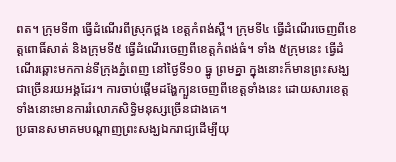ពត។ ក្រុមទី៣ ធ្វើដំណើរពីស្រុកថ្ពង ខេត្តកំពង់ស្ពឺ។ ក្រុមទី៤ ធ្វើដំណើរចេញពីខេត្តពោធិ៍សាត់ និងក្រុមទី៥ ធ្វើដំណើរចេញពីខេត្តកំពង់ធំ។ ទាំង ៥ក្រុមនេះ ធ្វើដំណើរឆ្ពោះមកកាន់ទីក្រុងភ្នំពេញ នៅថ្ងៃទី១០ ធ្នូ ព្រមគ្នា ក្នុងនោះក៏មានព្រះសង្ឃជាច្រើនរយអង្គដែរ។ ការចាប់ផ្ដើមដង្ហែក្បួនចេញពីខេត្តទាំងនេះ ដោយសារខេត្តទាំងនោះមានការរំលោភសិទ្ធិមនុស្សច្រើនជាងគេ។
ប្រធានសមាគមបណ្ដាញព្រះសង្ឃឯករាជ្យដើម្បីយុ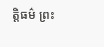ត្តិធម៌ ព្រះ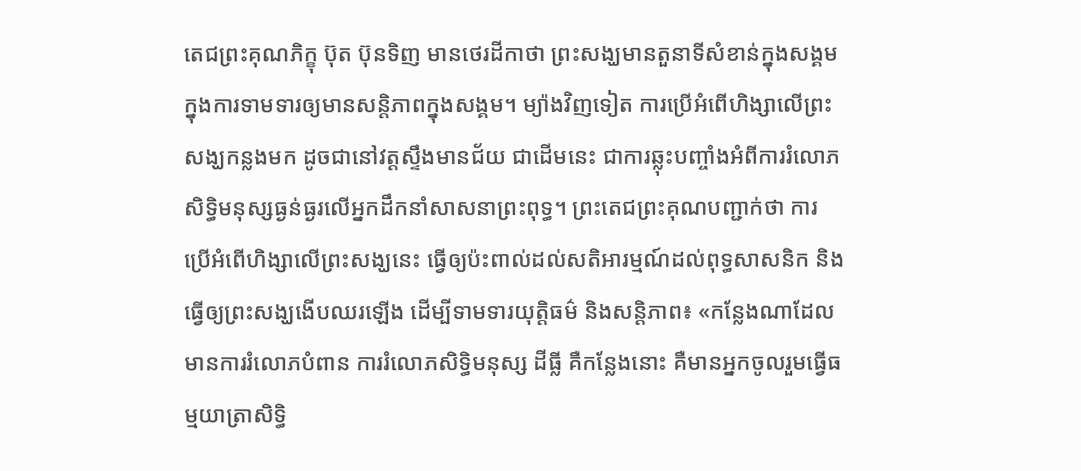តេជព្រះគុណភិក្ខុ ប៊ុត ប៊ុនទិញ មានថេរដីកាថា ព្រះសង្ឃមានតួនាទីសំខាន់ក្នុងសង្គមក្នុងការទាមទារឲ្យមានសន្តិភាពក្នុងសង្គម។ ម្យ៉ាងវិញទៀត ការប្រើអំពើហិង្សាលើព្រះសង្ឃកន្លងមក ដូចជានៅវត្តស្ទឹងមានជ័យ ជាដើមនេះ ជាការឆ្លុះបញ្ចាំងអំពីការរំលោភសិទ្ធិមនុស្សធ្ងន់ធ្ងរលើអ្នកដឹកនាំសាសនាព្រះពុទ្ធ។ ព្រះតេជព្រះគុណបញ្ជាក់ថា ការប្រើអំពើហិង្សាលើព្រះសង្ឃនេះ ធ្វើឲ្យប៉ះពាល់ដល់សតិអារម្មណ៍ដល់ពុទ្ធសាសនិក និងធ្វើឲ្យព្រះសង្ឃងើបឈរឡើង ដើម្បីទាមទារយុត្តិធម៌ និងសន្តិភាព៖ «កន្លែងណាដែលមានការរំលោភបំពាន ការរំលោភសិទ្ធិមនុស្ស ដីធ្លី គឺកន្លែងនោះ គឺមានអ្នកចូលរួមធ្វើធម្មយាត្រាសិទ្ធិ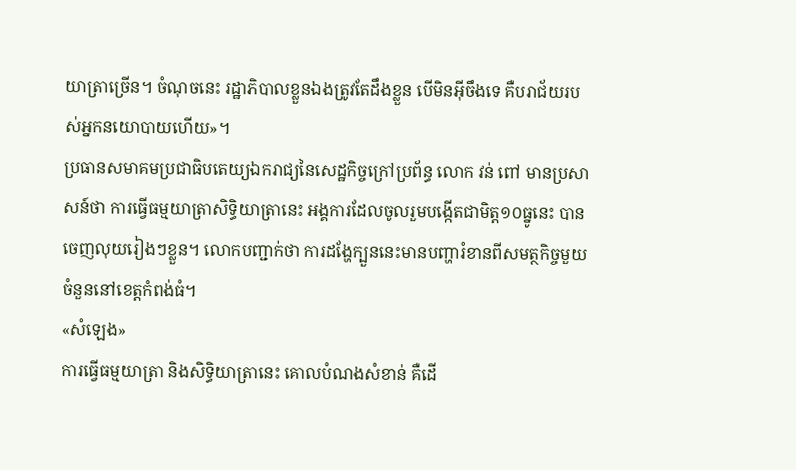យាត្រាច្រើន។ ចំណុចនេះ រដ្ឋាភិបាលខ្លួនឯងត្រូវតែដឹងខ្លួន បើមិនអ៊ីចឹងទេ គឺបរាជ័យរបស់អ្នកនយោបាយហើយ»។
ប្រធានសមាគមប្រជាធិបតេយ្យឯករាជ្យនៃសេដ្ឋកិច្ចក្រៅប្រព័ន្ធ លោក វន់ ពៅ មានប្រសាសន៍ថា ការធ្វើធម្មយាត្រាសិទ្ធិយាត្រានេះ អង្គការដែលចូលរួមបង្កើតជាមិត្ត១០ធ្នូនេះ បានចេញលុយរៀងៗខ្លួន។ លោកបញ្ជាក់ថា ការដង្ហែក្បួននេះមានបញ្ហារំខានពីសមត្ថកិច្ចមួយចំនួននៅខេត្តកំពង់ធំ។
«សំឡេង»
ការធ្វើធម្មយាត្រា និងសិទ្ធិយាត្រានេះ គោលបំណងសំខាន់ គឺដើ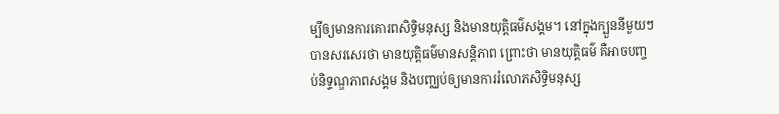ម្បីឲ្យមានការគោរពសិទ្ធិមនុស្ស និងមានយុត្តិធម៌សង្គម។ នៅក្នុងក្បួននីមួយៗ បានសរសេរថា មានយុត្តិធម៌មានសន្តិភាព ព្រោះថា មានយុត្តិធម៌ គឺអាចបញ្ចប់និទ្ទណ្ឌភាពសង្គម និងបញ្ឈប់ឲ្យមានការរំលោភសិទ្ធិមនុស្ស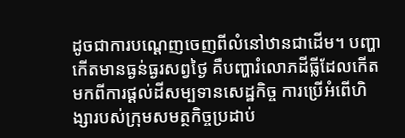ដូចជាការបណ្ដេញចេញពីលំនៅឋានជាដើម។ បញ្ហាកើតមានធ្ងន់ធ្ងរសព្វថ្ងៃ គឺបញ្ហារំលោភដីធ្លីដែលកើតមកពីការផ្ដល់ដីសម្បទានសេដ្ឋកិច្ច ការប្រើអំពើហិង្សារបស់ក្រុមសមត្ថកិច្ចប្រដាប់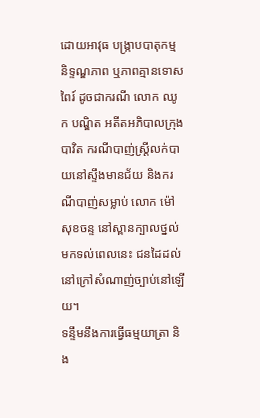ដោយអាវុធ បង្ក្រាបបាតុកម្ម និទ្ទណ្ឌភាព ឬភាពគ្មានទោសពៃរ៍ ដូចជាករណី លោក ឈូក បណ្ឌិត អតីតអភិបាលក្រុងបាវិត ករណីបាញ់ស្ត្រីលក់បាយនៅស្ទឹងមានជ័យ និងករណីបាញ់សម្លាប់ លោក ម៉ៅ សុខចន្ទ នៅស្ពានក្បាលថ្នល់ មកទល់ពេលនេះ ជនដៃដល់នៅក្រៅសំណាញ់ច្បាប់នៅឡើយ។
ទន្ទឹមនឹងការធ្វើធម្មយាត្រា និង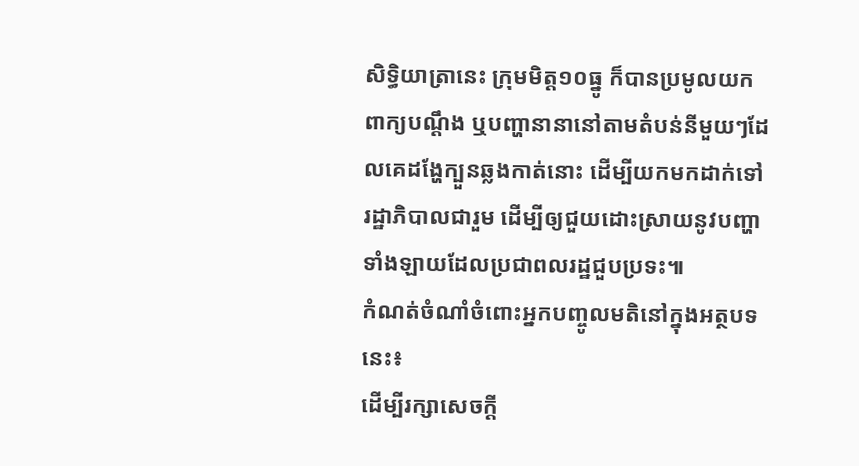សិទ្ធិយាត្រានេះ ក្រុមមិត្ត១០ធ្នូ ក៏បានប្រមូលយកពាក្យបណ្ដឹង ឬបញ្ហានានានៅតាមតំបន់នីមួយៗដែលគេដង្ហែក្បួនឆ្លងកាត់នោះ ដើម្បីយកមកដាក់ទៅរដ្ឋាភិបាលជារួម ដើម្បីឲ្យជួយដោះស្រាយនូវបញ្ហាទាំងឡាយដែលប្រជាពលរដ្ឋជួបប្រទះ៕
កំណត់ចំណាំចំពោះអ្នកបញ្ចូលមតិនៅក្នុងអត្ថបទនេះ៖
ដើម្បីរក្សាសេចក្ដី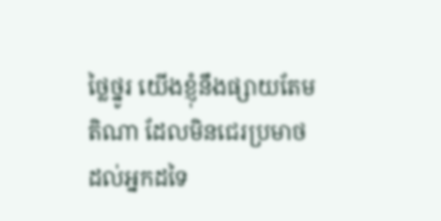ថ្លៃថ្នូរ យើងខ្ញុំនឹងផ្សាយតែមតិណា ដែលមិនជេរប្រមាថដល់អ្នកដទៃ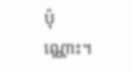ប៉ុណ្ណោះ។